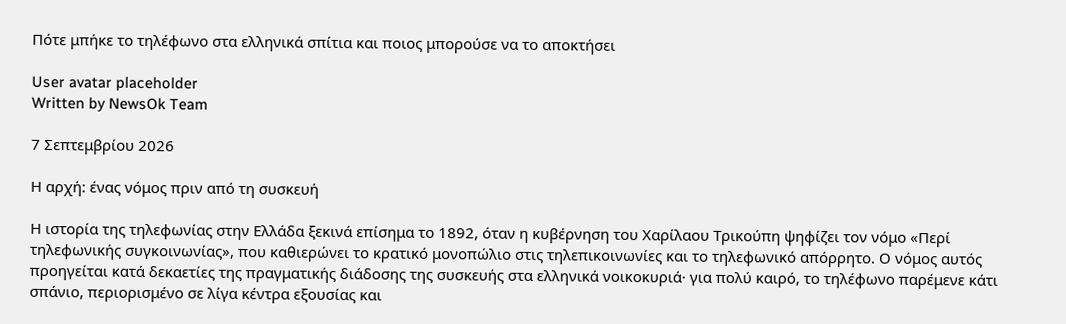Πότε μπήκε το τηλέφωνο στα ελληνικά σπίτια και ποιος μπορούσε να το αποκτήσει

User avatar placeholder
Written by NewsOk Team

7 Σεπτεμβρίου 2026

Η αρχή: ένας νόμος πριν από τη συσκευή

Η ιστορία της τηλεφωνίας στην Ελλάδα ξεκινά επίσημα το 1892, όταν η κυβέρνηση του Χαρίλαου Τρικούπη ψηφίζει τον νόμο «Περί τηλεφωνικής συγκοινωνίας», που καθιερώνει το κρατικό μονοπώλιο στις τηλεπικοινωνίες και το τηλεφωνικό απόρρητο. Ο νόμος αυτός προηγείται κατά δεκαετίες της πραγματικής διάδοσης της συσκευής στα ελληνικά νοικοκυριά· για πολύ καιρό, το τηλέφωνο παρέμενε κάτι σπάνιο, περιορισμένο σε λίγα κέντρα εξουσίας και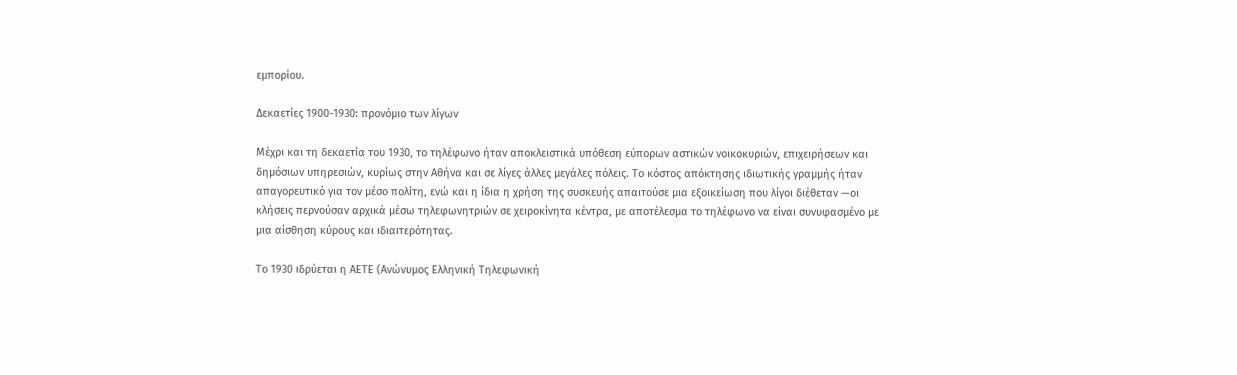εμπορίου.

Δεκαετίες 1900-1930: προνόμιο των λίγων

Μέχρι και τη δεκαετία του 1930, το τηλέφωνο ήταν αποκλειστικά υπόθεση εύπορων αστικών νοικοκυριών, επιχειρήσεων και δημόσιων υπηρεσιών, κυρίως στην Αθήνα και σε λίγες άλλες μεγάλες πόλεις. Το κόστος απόκτησης ιδιωτικής γραμμής ήταν απαγορευτικό για τον μέσο πολίτη, ενώ και η ίδια η χρήση της συσκευής απαιτούσε μια εξοικείωση που λίγοι διέθεταν —οι κλήσεις περνούσαν αρχικά μέσω τηλεφωνητριών σε χειροκίνητα κέντρα, με αποτέλεσμα το τηλέφωνο να είναι συνυφασμένο με μια αίσθηση κύρους και ιδιαιτερότητας.

Το 1930 ιδρύεται η ΑΕΤΕ (Ανώνυμος Ελληνική Τηλεφωνική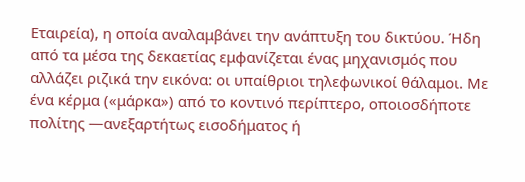Εταιρεία), η οποία αναλαμβάνει την ανάπτυξη του δικτύου. Ήδη από τα μέσα της δεκαετίας εμφανίζεται ένας μηχανισμός που αλλάζει ριζικά την εικόνα: οι υπαίθριοι τηλεφωνικοί θάλαμοι. Με ένα κέρμα («μάρκα») από το κοντινό περίπτερο, οποιοσδήποτε πολίτης —ανεξαρτήτως εισοδήματος ή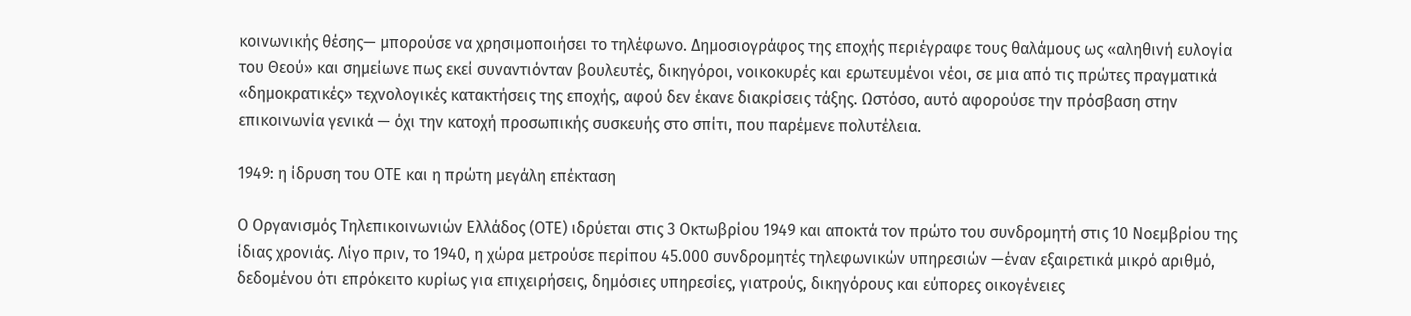κοινωνικής θέσης— μπορούσε να χρησιμοποιήσει το τηλέφωνο. Δημοσιογράφος της εποχής περιέγραφε τους θαλάμους ως «αληθινή ευλογία του Θεού» και σημείωνε πως εκεί συναντιόνταν βουλευτές, δικηγόροι, νοικοκυρές και ερωτευμένοι νέοι, σε μια από τις πρώτες πραγματικά «δημοκρατικές» τεχνολογικές κατακτήσεις της εποχής, αφού δεν έκανε διακρίσεις τάξης. Ωστόσο, αυτό αφορούσε την πρόσβαση στην επικοινωνία γενικά — όχι την κατοχή προσωπικής συσκευής στο σπίτι, που παρέμενε πολυτέλεια.

1949: η ίδρυση του ΟΤΕ και η πρώτη μεγάλη επέκταση

Ο Οργανισμός Τηλεπικοινωνιών Ελλάδος (ΟΤΕ) ιδρύεται στις 3 Οκτωβρίου 1949 και αποκτά τον πρώτο του συνδρομητή στις 10 Νοεμβρίου της ίδιας χρονιάς. Λίγο πριν, το 1940, η χώρα μετρούσε περίπου 45.000 συνδρομητές τηλεφωνικών υπηρεσιών —έναν εξαιρετικά μικρό αριθμό, δεδομένου ότι επρόκειτο κυρίως για επιχειρήσεις, δημόσιες υπηρεσίες, γιατρούς, δικηγόρους και εύπορες οικογένειες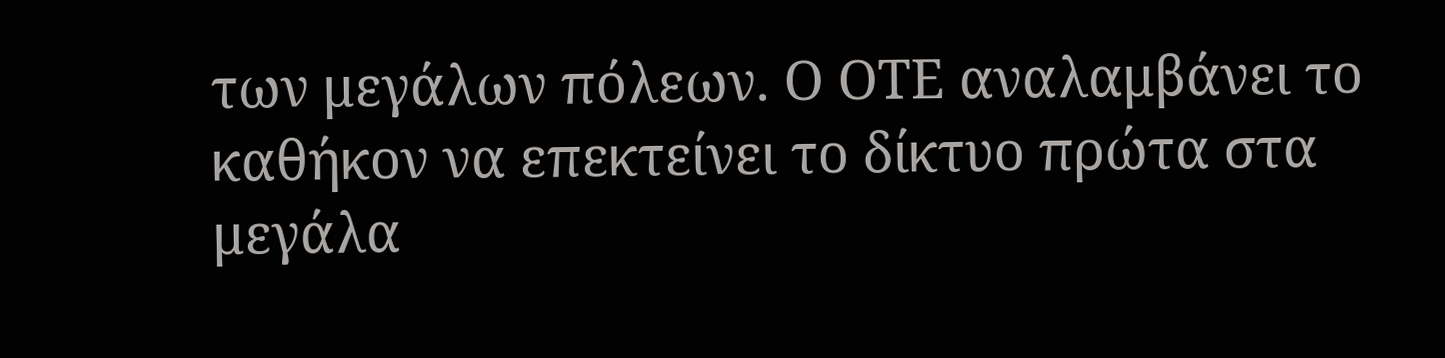των μεγάλων πόλεων. Ο ΟΤΕ αναλαμβάνει το καθήκον να επεκτείνει το δίκτυο πρώτα στα μεγάλα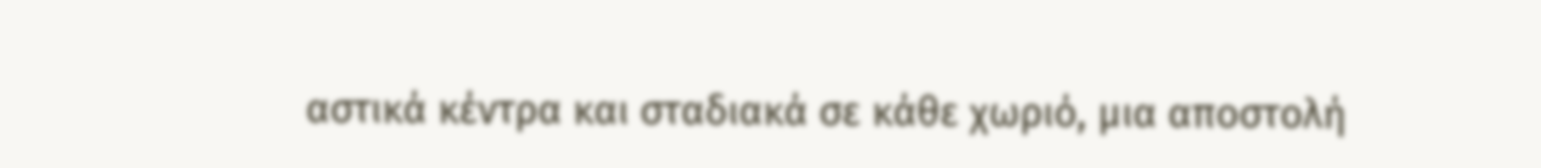αστικά κέντρα και σταδιακά σε κάθε χωριό, μια αποστολή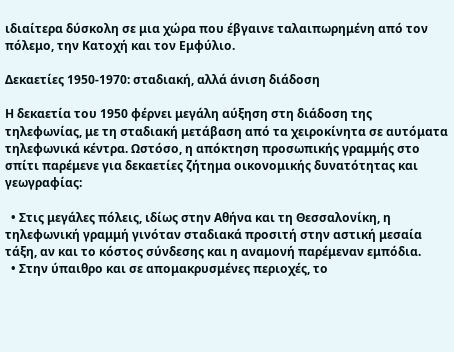ιδιαίτερα δύσκολη σε μια χώρα που έβγαινε ταλαιπωρημένη από τον πόλεμο, την Κατοχή και τον Εμφύλιο.

Δεκαετίες 1950-1970: σταδιακή, αλλά άνιση διάδοση

Η δεκαετία του 1950 φέρνει μεγάλη αύξηση στη διάδοση της τηλεφωνίας, με τη σταδιακή μετάβαση από τα χειροκίνητα σε αυτόματα τηλεφωνικά κέντρα. Ωστόσο, η απόκτηση προσωπικής γραμμής στο σπίτι παρέμενε για δεκαετίες ζήτημα οικονομικής δυνατότητας και γεωγραφίας:

  • Στις μεγάλες πόλεις, ιδίως στην Αθήνα και τη Θεσσαλονίκη, η τηλεφωνική γραμμή γινόταν σταδιακά προσιτή στην αστική μεσαία τάξη, αν και το κόστος σύνδεσης και η αναμονή παρέμεναν εμπόδια.
  • Στην ύπαιθρο και σε απομακρυσμένες περιοχές, το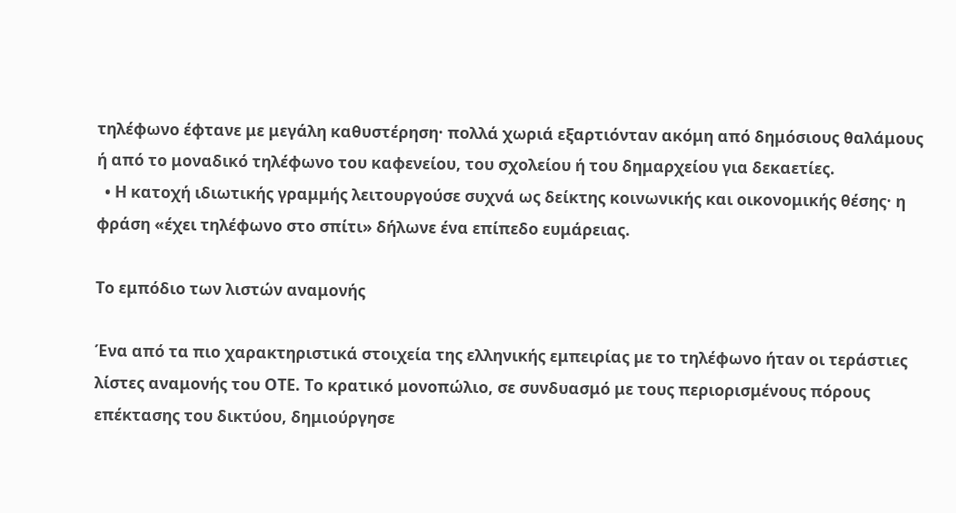τηλέφωνο έφτανε με μεγάλη καθυστέρηση· πολλά χωριά εξαρτιόνταν ακόμη από δημόσιους θαλάμους ή από το μοναδικό τηλέφωνο του καφενείου, του σχολείου ή του δημαρχείου για δεκαετίες.
  • Η κατοχή ιδιωτικής γραμμής λειτουργούσε συχνά ως δείκτης κοινωνικής και οικονομικής θέσης· η φράση «έχει τηλέφωνο στο σπίτι» δήλωνε ένα επίπεδο ευμάρειας.

Το εμπόδιο των λιστών αναμονής

Ένα από τα πιο χαρακτηριστικά στοιχεία της ελληνικής εμπειρίας με το τηλέφωνο ήταν οι τεράστιες λίστες αναμονής του ΟΤΕ. Το κρατικό μονοπώλιο, σε συνδυασμό με τους περιορισμένους πόρους επέκτασης του δικτύου, δημιούργησε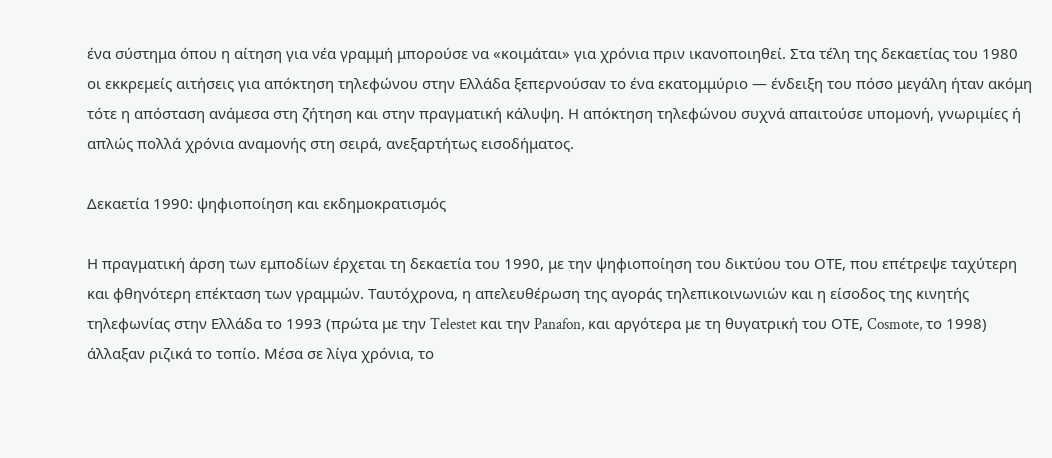ένα σύστημα όπου η αίτηση για νέα γραμμή μπορούσε να «κοιμάται» για χρόνια πριν ικανοποιηθεί. Στα τέλη της δεκαετίας του 1980 οι εκκρεμείς αιτήσεις για απόκτηση τηλεφώνου στην Ελλάδα ξεπερνούσαν το ένα εκατομμύριο — ένδειξη του πόσο μεγάλη ήταν ακόμη τότε η απόσταση ανάμεσα στη ζήτηση και στην πραγματική κάλυψη. Η απόκτηση τηλεφώνου συχνά απαιτούσε υπομονή, γνωριμίες ή απλώς πολλά χρόνια αναμονής στη σειρά, ανεξαρτήτως εισοδήματος.

Δεκαετία 1990: ψηφιοποίηση και εκδημοκρατισμός

Η πραγματική άρση των εμποδίων έρχεται τη δεκαετία του 1990, με την ψηφιοποίηση του δικτύου του ΟΤΕ, που επέτρεψε ταχύτερη και φθηνότερη επέκταση των γραμμών. Ταυτόχρονα, η απελευθέρωση της αγοράς τηλεπικοινωνιών και η είσοδος της κινητής τηλεφωνίας στην Ελλάδα το 1993 (πρώτα με την Telestet και την Panafon, και αργότερα με τη θυγατρική του ΟΤΕ, Cosmote, το 1998) άλλαξαν ριζικά το τοπίο. Μέσα σε λίγα χρόνια, το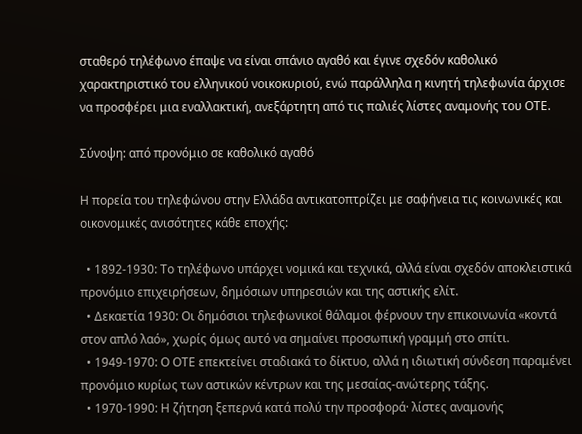σταθερό τηλέφωνο έπαψε να είναι σπάνιο αγαθό και έγινε σχεδόν καθολικό χαρακτηριστικό του ελληνικού νοικοκυριού, ενώ παράλληλα η κινητή τηλεφωνία άρχισε να προσφέρει μια εναλλακτική, ανεξάρτητη από τις παλιές λίστες αναμονής του ΟΤΕ.

Σύνοψη: από προνόμιο σε καθολικό αγαθό

Η πορεία του τηλεφώνου στην Ελλάδα αντικατοπτρίζει με σαφήνεια τις κοινωνικές και οικονομικές ανισότητες κάθε εποχής:

  • 1892-1930: Το τηλέφωνο υπάρχει νομικά και τεχνικά, αλλά είναι σχεδόν αποκλειστικά προνόμιο επιχειρήσεων, δημόσιων υπηρεσιών και της αστικής ελίτ.
  • Δεκαετία 1930: Οι δημόσιοι τηλεφωνικοί θάλαμοι φέρνουν την επικοινωνία «κοντά στον απλό λαό», χωρίς όμως αυτό να σημαίνει προσωπική γραμμή στο σπίτι.
  • 1949-1970: Ο ΟΤΕ επεκτείνει σταδιακά το δίκτυο, αλλά η ιδιωτική σύνδεση παραμένει προνόμιο κυρίως των αστικών κέντρων και της μεσαίας-ανώτερης τάξης.
  • 1970-1990: Η ζήτηση ξεπερνά κατά πολύ την προσφορά· λίστες αναμονής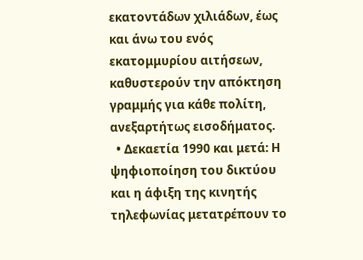εκατοντάδων χιλιάδων, έως και άνω του ενός εκατομμυρίου αιτήσεων, καθυστερούν την απόκτηση γραμμής για κάθε πολίτη, ανεξαρτήτως εισοδήματος.
  • Δεκαετία 1990 και μετά: Η ψηφιοποίηση του δικτύου και η άφιξη της κινητής τηλεφωνίας μετατρέπουν το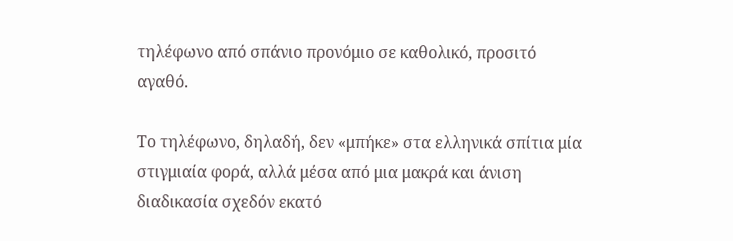τηλέφωνο από σπάνιο προνόμιο σε καθολικό, προσιτό αγαθό.

Το τηλέφωνο, δηλαδή, δεν «μπήκε» στα ελληνικά σπίτια μία στιγμιαία φορά, αλλά μέσα από μια μακρά και άνιση διαδικασία σχεδόν εκατό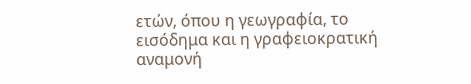ετών, όπου η γεωγραφία, το εισόδημα και η γραφειοκρατική αναμονή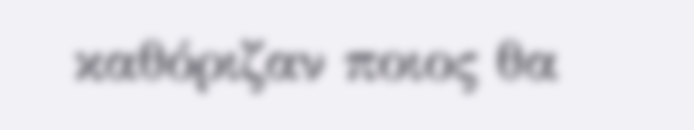καθόριζαν ποιος θα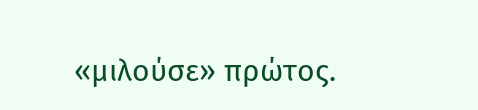«μιλούσε» πρώτος.